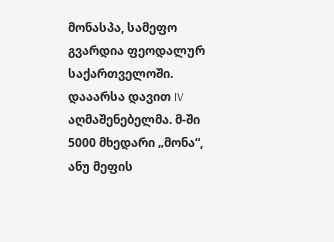მონასპა, სამეფო გვარდია ფეოდალურ საქართველოში. დააარსა დავით IV აღმაშენებელმა. მ-ში 5000 მხედარი „მონა“, ანუ მეფის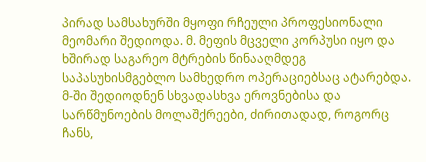პირად სამსახურში მყოფი რჩეული პროფესიონალი მეომარი შედიოდა. მ. მეფის მცველი კორპუსი იყო და ხშირად საგარეო მტრების წინააღმდეგ საპასუხისმგებლო სამხედრო ოპერაციებსაც ატარებდა. მ-ში შედიოდნენ სხვადასხვა ეროვნებისა და სარწმუნოების მოლაშქრეები, ძირითადად, როგორც ჩანს,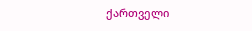ქართველი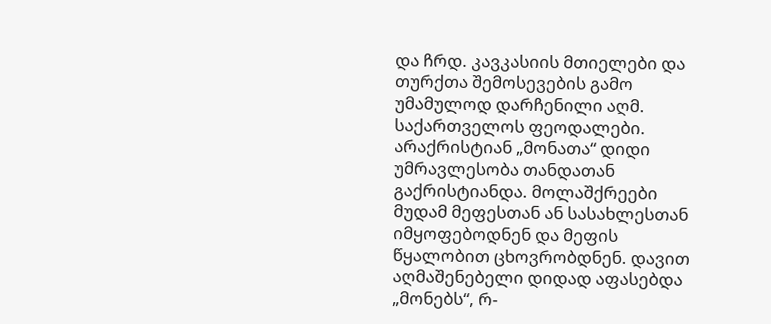და ჩრდ. კავკასიის მთიელები და თურქთა შემოსევების გამო უმამულოდ დარჩენილი აღმ. საქართველოს ფეოდალები. არაქრისტიან „მონათა“ დიდი უმრავლესობა თანდათან გაქრისტიანდა. მოლაშქრეები მუდამ მეფესთან ან სასახლესთან იმყოფებოდნენ და მეფის წყალობით ცხოვრობდნენ. დავით აღმაშენებელი დიდად აფასებდა „მონებს“, რ-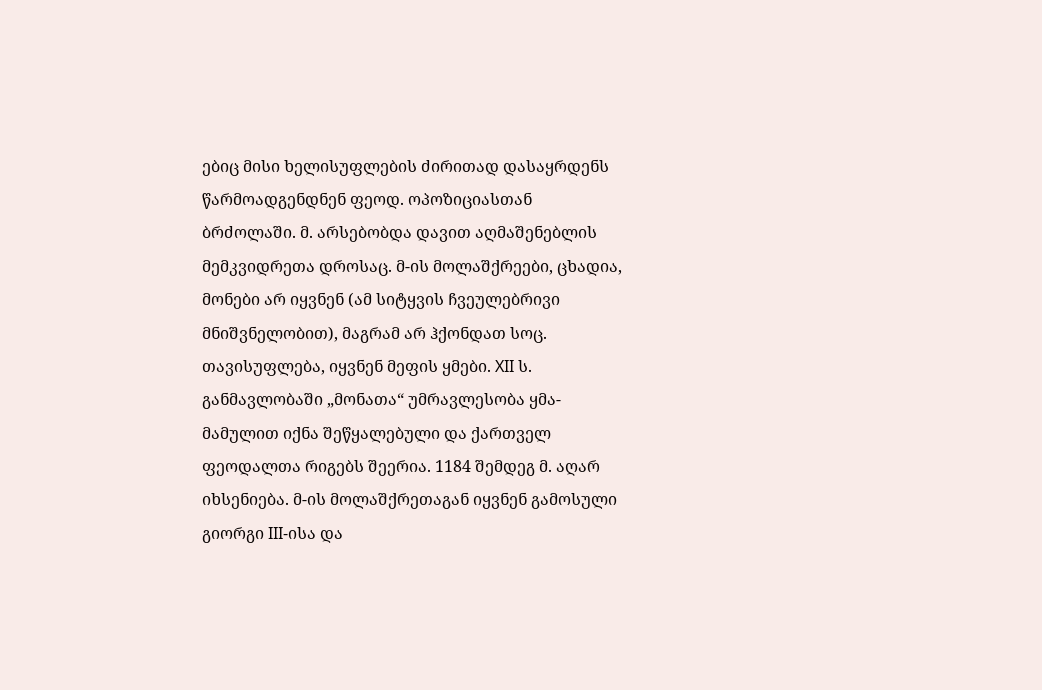ებიც მისი ხელისუფლების ძირითად დასაყრდენს წარმოადგენდნენ ფეოდ. ოპოზიციასთან ბრძოლაში. მ. არსებობდა დავით აღმაშენებლის მემკვიდრეთა დროსაც. მ-ის მოლაშქრეები, ცხადია, მონები არ იყვნენ (ამ სიტყვის ჩვეულებრივი მნიშვნელობით), მაგრამ არ ჰქონდათ სოც. თავისუფლება, იყვნენ მეფის ყმები. XII ს. განმავლობაში „მონათა“ უმრავლესობა ყმა-მამულით იქნა შეწყალებული და ქართველ ფეოდალთა რიგებს შეერია. 1184 შემდეგ მ. აღარ იხსენიება. მ-ის მოლაშქრეთაგან იყვნენ გამოსული გიორგი III-ისა და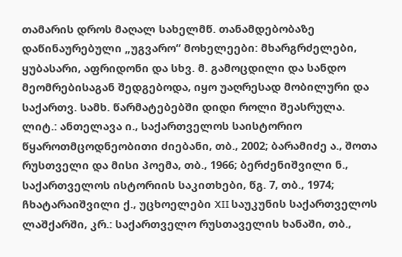თამარის დროს მაღალ სახელმწ. თანამდებობაზე დაწინაურებული „უგვარო“ მოხელეები: მხარგრძელები, ყუბასარი, აფრიდონი და სხვ. მ. გამოცდილი და სანდო მეომრებისაგან შედგებოდა, იყო უაღრესად მობილური და საქართვ. სამხ. წარმატებებში დიდი როლი შეასრულა.
ლიტ.: ანთელავა ი., საქართველოს საისტორიო წყაროთმცოდნეობითი ძიებანი, თბ., 2002; ბარამიძე ა., შოთა რუსთველი და მისი პოემა, თბ., 1966; ბერძენიშვილი ნ., საქართველოს ისტორიის საკითხები, წგ. 7, თბ., 1974; ჩხატარაიშვილი ქ., უცხოელები XII საუკუნის საქართველოს ლაშქარში, კრ.: საქართველო რუსთაველის ხანაში, თბ.,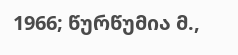1966; წურწუმია მ.,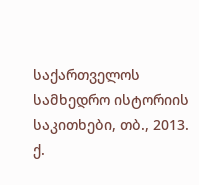საქართველოს სამხედრო ისტორიის საკითხები, თბ., 2013.
ქ.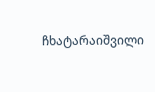ჩხატარაიშვილი